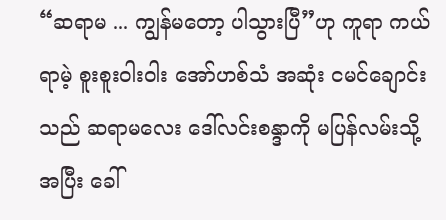“ဆရာမ ... ကျွန်မတော့ ပါသွားပြီ”ဟု ကူရာ ကယ်ရာမဲ့ စူးစူးဝါးဝါး အော်ဟစ်သံ အဆုံး ငမင်ချောင်းသည် ဆရာမလေး ဒေါ်လင်းစန္ဒာကို မပြန်လမ်းသို့ အပြီး ခေါ်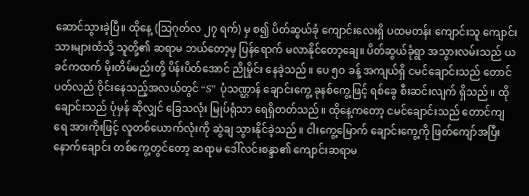ဆောင်သွားခဲ့ပြီ။ ထိုနေ့ (သြဂုတ်လ ၂၇ ရက်) မှ စ၍ ပိတ်ဆွယ်ခုံ ကျောင်းလေးရှိ ပထမတန်း ကျောင်းသူ ကျောင်းသားများထံသို့ သူတို့၏ ဆရာမ ဘယ်တော့မှ ပြန်ရောက် မလာနိုင်တော့ချေ။ ပိတ်ဆွယ်ခုံရွာ အသွားလမ်းသည် ယခင်ကထက် မိုးတိမ်မည်းတို့ ပိန်းပိတ်အောင် ညိုမှိုင်း နေခဲ့သည်။ ပေ ၅ဝ ခန့် အကျယ်ရှိ ငမင်ချောင်းသည် တောင်ပတ်လည် ဝိုင်းနေသည့်အလယ်တွင် “S” ပုံသဏ္ဌာန် ချောင်းကွေ့ ခုနစ်ကွေ့ဖြင့် ရစ်ခွေ စီးဆင်းလျက် ရှိသည်။ ထိုချောင်းသည် ပုံမှန် ဆိုလျှင် ခြေသလုံး မြုပ်ရုံသာ ရေရှိတတ်သည်။ ထိုနေ့ကတော့ ငမင်ချောင်းသည် တောင်ကျရေ အားကိုးဖြင့် လူတစ်ယောက်လုံးကို ဆွဲချ သွားနိုင်ခဲ့သည်။ ငါးကွေ့မြောက် ချောင်းကွေ့ကို ဖြတ်ကျော်အပြီး နောက်ချောင်း တစ်ကွေ့တွင်တော့ ဆရာမ ဒေါ်လင်းစန္ဒာ၏ ကျောင်းဆရာမ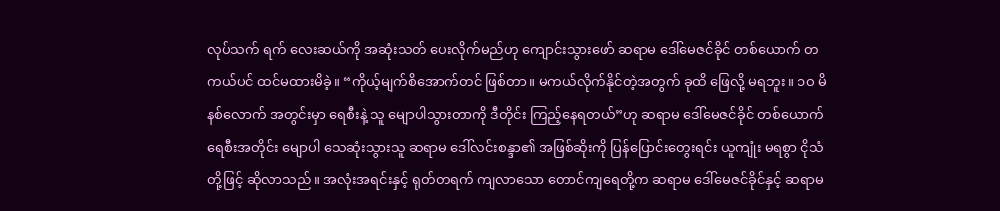လုပ်သက် ရက် လေးဆယ်ကို အဆုံးသတ် ပေးလိုက်မည်ဟု ကျောင်းသွားဖော် ဆရာမ ဒေါ်မေဇင်ခိုင် တစ်ယောက် တကယ်ပင် ထင်မထားမိခဲ့။ “ကိုယ့်မျက်စိအောက်တင် ဖြစ်တာ။ မကယ်လိုက်နိုင်တဲ့အတွက် ခုထိ ဖြေလို့ မရဘူး။ ၁ဝ မိနစ်လောက် အတွင်းမှာ ရေစီးနဲ့ သူ မျောပါသွားတာကို ဒီတိုင်း ကြည့်နေရတယ်”ဟု ဆရာမ ဒေါ်မေဇင်ခိုင် တစ်ယောက် ရေစီးအတိုင်း မျောပါ သေဆုံးသွားသူ ဆရာမ ဒေါ်လင်းစန္ဒာ၏ အဖြစ်ဆိုးကို ပြန်ပြောင်းတွေးရင်း ယူကျုံး မရစွာ ငိုသံတို့ဖြင့် ဆိုလာသည်။ အလုံးအရင်းနှင့် ရုတ်တရက် ကျလာသော တောင်ကျရေတို့က ဆရာမ ဒေါ်မေဇင်ခိုင်နှင့် ဆရာမ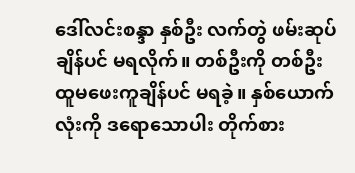ဒေါ်လင်းစန္ဒာ နှစ်ဦး လက်တွဲ ဖမ်းဆုပ်ချိန်ပင် မရလိုက်။ တစ်ဦးကို တစ်ဦး ထူမဖေးကူချိန်ပင် မရခဲ့။ နှစ်ယောက်လုံးကို ဒရောသောပါး တိုက်စား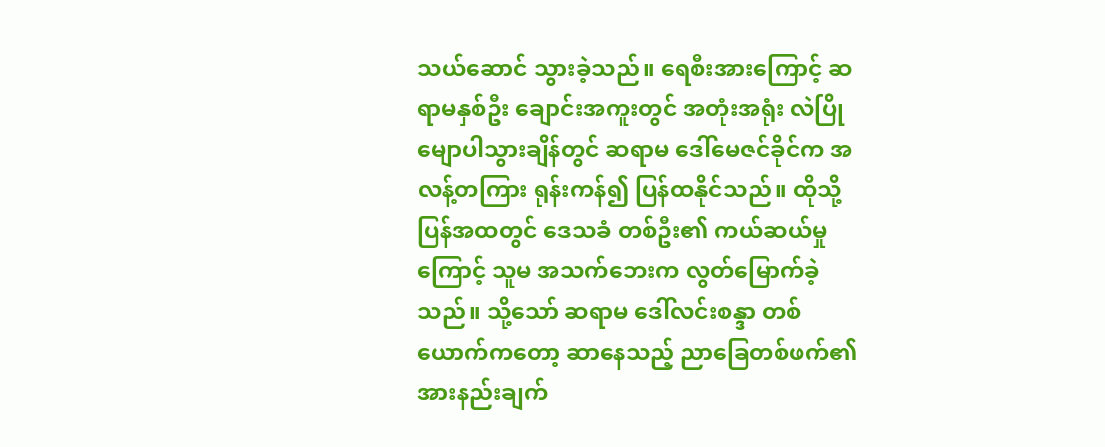သယ်ဆောင် သွားခဲ့သည်။ ရေစီးအားကြောင့် ဆရာမနှစ်ဦး ချောင်းအကူးတွင် အတုံးအရုံး လဲပြို မျောပါသွားချိန်တွင် ဆရာမ ဒေါ်မေဇင်ခိုင်က အလန့်တကြား ရုန်းကန်၍ ပြန်ထနိုင်သည်။ ထိုသို့ ပြန်အထတွင် ဒေသခံ တစ်ဦး၏ ကယ်ဆယ်မှုကြောင့် သူမ အသက်ဘေးက လွတ်မြောက်ခဲ့သည်။ သို့သော် ဆရာမ ဒေါ်လင်းစန္ဒာ တစ်ယောက်ကတော့ ဆာနေသည့် ညာခြေတစ်ဖက်၏ အားနည်းချက်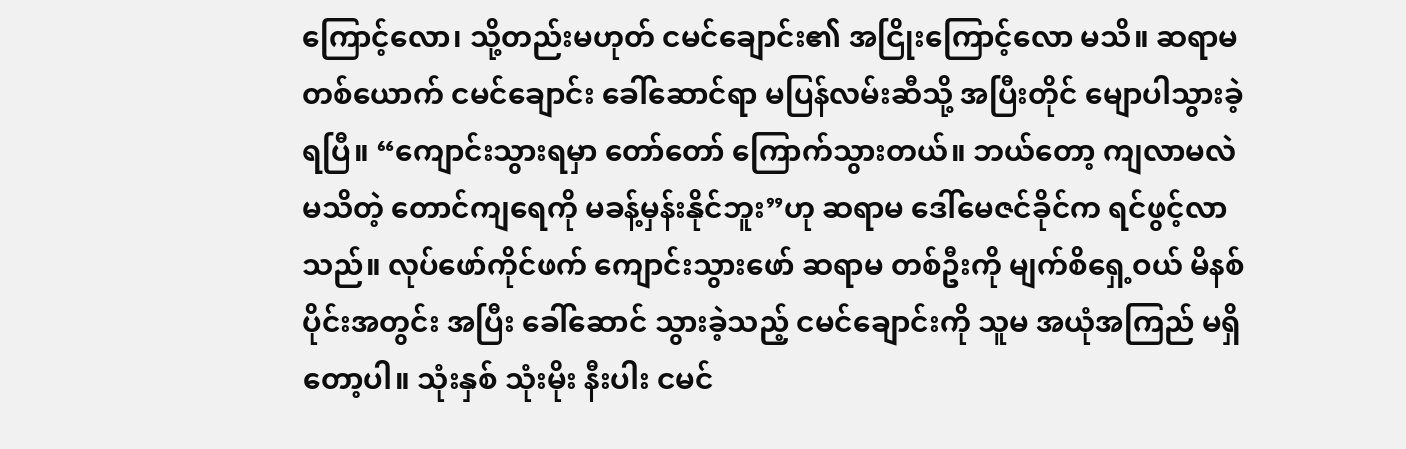ကြောင့်လော၊ သို့တည်းမဟုတ် ငမင်ချောင်း၏ အငြိုးကြောင့်လော မသိ။ ဆရာမ တစ်ယောက် ငမင်ချောင်း ခေါ်ဆောင်ရာ မပြန်လမ်းဆီသို့ အပြီးတိုင် မျောပါသွားခဲ့ရပြီ။ “ကျောင်းသွားရမှာ တော်တော် ကြောက်သွားတယ်။ ဘယ်တော့ ကျလာမလဲ မသိတဲ့ တောင်ကျရေကို မခန့်မှန်းနိုင်ဘူး”ဟု ဆရာမ ဒေါ်မေဇင်ခိုင်က ရင်ဖွင့်လာသည်။ လုပ်ဖော်ကိုင်ဖက် ကျောင်းသွားဖော် ဆရာမ တစ်ဦးကို မျက်စိရှေ့ဝယ် မိနစ်ပိုင်းအတွင်း အပြီး ခေါ်ဆောင် သွားခဲ့သည့် ငမင်ချောင်းကို သူမ အယုံအကြည် မရှိတော့ပါ။ သုံးနှစ် သုံးမိုး နီးပါး ငမင်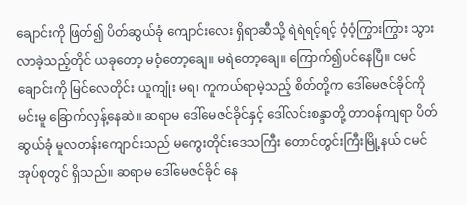ချောင်းကို ဖြတ်၍ ပိတ်ဆွယ်ခုံ ကျောင်းလေး ရှိရာဆီသို့ ရဲရဲရင့်ရင့် ဝံ့ဝံ့ကြွားကြွား သွားလာခဲ့သည့်တိုင် ယခုတော့ မဝံ့တော့ချေ။ မရဲတော့ချေ။ ကြောက်၍ပင်နေပြီ။ ငမင်ချောင်းကို မြင်လေတိုင်း ယူကျုံး မရ၊ ကူကယ်ရာမဲ့သည့် စိတ်တို့က ဒေါ်မေဇင်ခိုင်ကို မင်းမူ ခြောက်လှန့်နေဆဲ။ ဆရာမ ဒေါ်မေဇင်ခိုင်နှင့် ဒေါ်လင်းစန္ဒာတို့ တာဝန်ကျရာ ပိတ်ဆွယ်ခုံ မူလတန်းကျောင်းသည် မကွေးတိုင်းဒေသကြီး တောင်တွင်းကြီးမြို့နယ် ငမင်အုပ်စုတွင် ရှိသည်။ ဆရာမ ဒေါ်မေဇင်ခိုင် နေ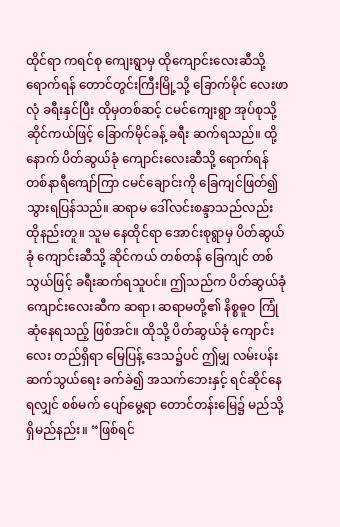ထိုင်ရာ ကရင်စု ကျေးရွာမှ ထိုကျောင်းလေးဆီသို့ ရောက်ရန် တောင်တွင်းကြီးမြို့သို့ ခြောက်မိုင် လေးဖာလုံ ခရီးနှင်ပြီး ထိုမှတစ်ဆင့် ငမင်ကျေးရွာ အုပ်စုသို့ ဆိုင်ကယ်ဖြင့် ခြောက်မိုင်ခန့် ခရီး ဆက်ရသည်။ ထို့နောက် ပိတ်ဆွယ်ခုံ ကျောင်းလေးဆီသို့ ရောက်ရန် တစ်နာရီကျော်ကြာ ငမင်ချောင်းကို ခြေကျင်ဖြတ်၍ သွားရပြန်သည်။ ဆရာမ ဒေါ်လင်းစန္ဒာသည်လည်း ထိုနည်းတူ။ သူမ နေထိုင်ရာ အောင်းစုရွာမှ ပိတ်ဆွယ်ခုံ ကျောင်းဆီသို့ ဆိုင်ကယ် တစ်တန် ခြေကျင် တစ်သွယ်ဖြင့် ခရီးဆက်ရသူပင်။ ဤသည်က ပိတ်ဆွယ်ခုံ ကျောင်းလေးဆီက ဆရာ၊ ဆရာမတို့၏ နိစ္စဓူဝ ကြုံဆုံနေရသည့် ဖြစ်အင်။ ထိုသို့ ပိတ်ဆွယ်ခုံ ကျောင်းလေး တည်ရှိရာ မြေပြန့် ဒေသ၌ပင် ဤမျှ လမ်းပန်းဆက်သွယ်ရေး ခက်ခဲ၍ အသက်ဘေးနှင့် ရင်ဆိုင်နေရလျှင် စစ်မက် ပျော်မွေ့ရာ တောင်တန်းမြေ၌ မည်သို့ ရှိမည်နည်း။ “ဖြစ်ရင်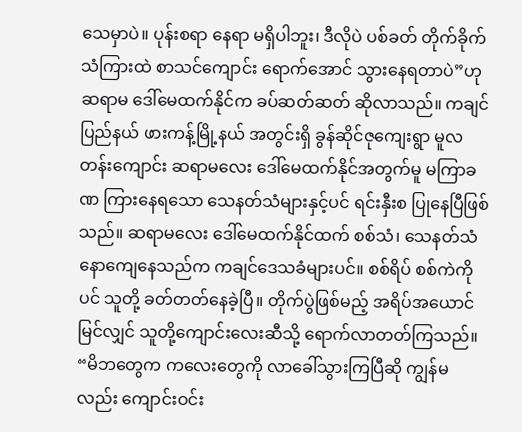သေမှာပဲ။ ပုန်းစရာ နေရာ မရှိပါဘူး၊ ဒီလိုပဲ ပစ်ခတ် တိုက်ခိုက်သံကြားထဲ စာသင်ကျောင်း ရောက်အောင် သွားနေရတာပဲ”ဟု ဆရာမ ဒေါ်မေထက်နိုင်က ခပ်ဆတ်ဆတ် ဆိုလာသည်။ ကချင်ပြည်နယ် ဖားကန့်မြို့နယ် အတွင်းရှိ ခွန်ဆိုင်ဇုကျေးရွာ မူလတန်းကျောင်း ဆရာမလေး ဒေါ်မေထက်နိုင်အတွက်မူ မကြာခဏ ကြားနေရသော သေနတ်သံများနှင့်ပင် ရင်းနှီးစ ပြုနေပြီဖြစ်သည်။ ဆရာမလေး ဒေါ်မေထက်နိုင်ထက် စစ်သံ၊ သေနတ်သံ နောကျေနေသည်က ကချင်ဒေသခံများပင်။ စစ်ရိပ် စစ်ကဲကိုပင် သူတို့ ခတ်တတ်နေခဲ့ပြီ။ တိုက်ပွဲဖြစ်မည့် အရိပ်အယောင် မြင်လျှင် သူတို့ကျောင်းလေးဆီသို့ ရောက်လာတတ်ကြသည်။ “မိဘတွေက ကလေးတွေကို လာခေါ်သွားကြပြီဆို ကျွန်မလည်း ကျောင်းဝင်း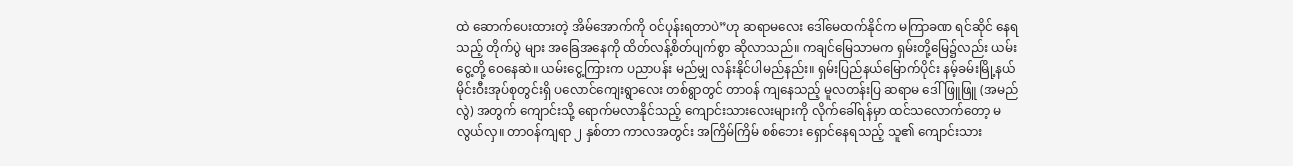ထဲ ဆောက်ပေးထားတဲ့ အိမ်အောက်ကို ဝင်ပုန်းရတာပဲ”ဟု ဆရာမလေး ဒေါ်မေထက်နိုင်က မကြာခဏ ရင်ဆိုင် နေရသည့် တိုက်ပွဲ များ အခြေအနေကို ထိတ်လန့်စိတ်ပျက်စွာ ဆိုလာသည်။ ကချင်မြေသာမက ရှမ်းတို့မြေ၌လည်း ယမ်းငွေ့တို့ ဝေနေဆဲ။ ယမ်းငွေ့ကြားက ပညာပန်း မည်မျှ လန်းနိုင်ပါမည်နည်း။ ရှမ်းပြည်နယ်မြောက်ပိုင်း နမ့်ခမ်းမြို့နယ် မိုင်းဝီးအုပ်စုတွင်းရှိ ပလောင်ကျေးရွာလေး တစ်ရွာတွင် တာဝန် ကျနေသည့် မူလတန်းပြ ဆရာမ ဒေါ်ဖြူဖြူ (အမည်လွဲ) အတွက် ကျောင်းသို့ ရောက်မလာနိုင်သည့် ကျောင်းသားလေးများကို လိုက်ခေါ်ရန်မှာ ထင်သလောက်တော့ မလွယ်လှ။ တာဝန်ကျရာ ၂ နှစ်တာ ကာလအတွင်း အကြိမ်ကြိမ် စစ်ဘေး ရှောင်နေရသည့် သူ၏ ကျောင်းသား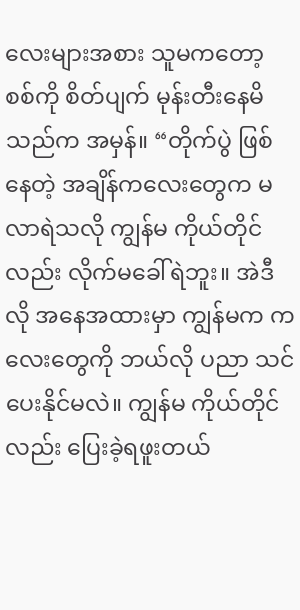လေးများအစား သူမကတော့ စစ်ကို စိတ်ပျက် မုန်းတီးနေမိသည်က အမှန်။ “တိုက်ပွဲ ဖြစ်နေတဲ့ အချိန်ကလေးတွေက မလာရဲသလို ကျွန်မ ကိုယ်တိုင်လည်း လိုက်မခေါ်ရဲဘူး။ အဲဒီလို အနေအထားမှာ ကျွန်မက ကလေးတွေကို ဘယ်လို ပညာ သင်ပေးနိုင်မလဲ။ ကျွန်မ ကိုယ်တိုင်လည်း ပြေးခဲ့ရဖူးတယ်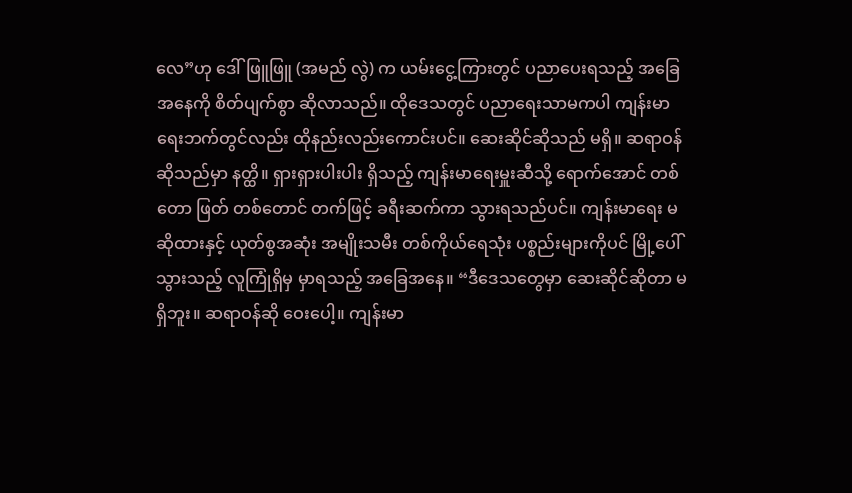လေ”ဟု ဒေါ်ဖြူဖြူ (အမည် လွဲ) က ယမ်းငွေ့ကြားတွင် ပညာပေးရသည့် အခြေအနေကို စိတ်ပျက်စွာ ဆိုလာသည်။ ထိုဒေသတွင် ပညာရေးသာမကပါ ကျန်းမာရေးဘက်တွင်လည်း ထိုနည်းလည်းကောင်းပင်။ ဆေးဆိုင်ဆိုသည် မရှိ။ ဆရာဝန် ဆိုသည်မှာ နတ္ထိ။ ရှားရှားပါးပါး ရှိသည့် ကျန်းမာရေးမှူးဆီသို့ ရောက်အောင် တစ်တော ဖြတ် တစ်တောင် တက်ဖြင့် ခရီးဆက်ကာ သွားရသည်ပင်။ ကျန်းမာရေး မဆိုထားနှင့် ယုတ်စွအဆုံး အမျိုးသမီး တစ်ကိုယ်ရေသုံး ပစ္စည်းများကိုပင် မြို့ပေါ်သွားသည့် လူကြုံရှိမှ မှာရသည့် အခြေအနေ။ “ဒီဒေသတွေမှာ ဆေးဆိုင်ဆိုတာ မရှိဘူး။ ဆရာဝန်ဆို ဝေးပေါ့။ ကျန်းမာ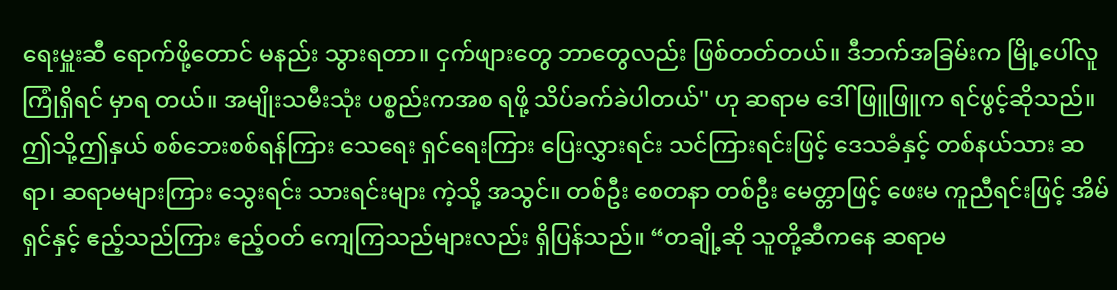ရေးမှူးဆီ ရောက်ဖို့တောင် မနည်း သွားရတာ။ ငှက်ဖျားတွေ ဘာတွေလည်း ဖြစ်တတ်တယ်။ ဒီဘက်အခြမ်းက မြို့ပေါ်လူကြုံရှိရင် မှာရ တယ်။ အမျိုးသမီးသုံး ပစ္စည်းကအစ ရဖို့ သိပ်ခက်ခဲပါတယ်'' ဟု ဆရာမ ဒေါ်ဖြူဖြူက ရင်ဖွင့်ဆိုသည်။ ဤသို့ဤနှယ် စစ်ဘေးစစ်ရန်ကြား သေရေး ရှင်ရေးကြား ပြေးလွှားရင်း သင်ကြားရင်းဖြင့် ဒေသခံနှင့် တစ်နယ်သား ဆရာ၊ ဆရာမများကြား သွေးရင်း သားရင်းများ ကဲ့သို့ အသွင်။ တစ်ဦး စေတနာ တစ်ဦး မေတ္တာဖြင့် ဖေးမ ကူညီရင်းဖြင့် အိမ်ရှင်နှင့် ဧည့်သည်ကြား ဧည့်ဝတ် ကျေကြသည်များလည်း ရှိပြန်သည်။ “တချို့ဆို သူတို့ဆီကနေ ဆရာမ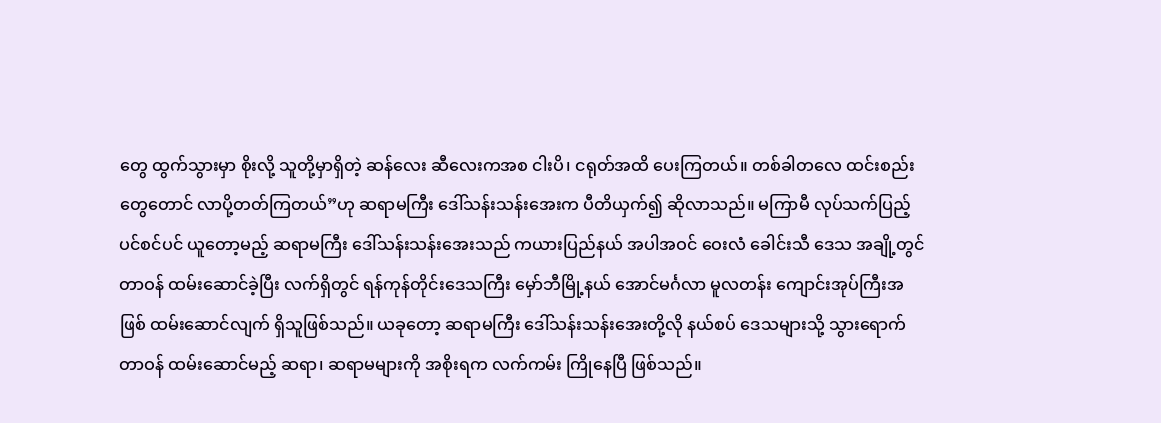တွေ ထွက်သွားမှာ စိုးလို့ သူတို့မှာရှိတဲ့ ဆန်လေး ဆီလေးကအစ ငါးပိ၊ ငရုတ်အထိ ပေးကြတယ်။ တစ်ခါတလေ ထင်းစည်းတွေတောင် လာပို့တတ်ကြတယ်”ဟု ဆရာမကြီး ဒေါ်သန်းသန်းအေးက ပီတိယှက်၍ ဆိုလာသည်။ မကြာမီ လုပ်သက်ပြည့် ပင်စင်ပင် ယူတော့မည့် ဆရာမကြီး ဒေါ်သန်းသန်းအေးသည် ကယားပြည်နယ် အပါအဝင် ဝေးလံ ခေါင်းသီ ဒေသ အချို့တွင် တာဝန် ထမ်းဆောင်ခဲ့ပြီး လက်ရှိတွင် ရန်ကုန်တိုင်းဒေသကြီး မှော်ဘီမြို့နယ် အောင်မင်္ဂလာ မူလတန်း ကျောင်းအုပ်ကြီးအဖြစ် ထမ်းဆောင်လျက် ရှိသူဖြစ်သည်။ ယခုတော့ ဆရာမကြီး ဒေါ်သန်းသန်းအေးတို့လို နယ်စပ် ဒေသများသို့ သွားရောက် တာဝန် ထမ်းဆောင်မည့် ဆရာ၊ ဆရာမများကို အစိုးရက လက်ကမ်း ကြိုနေပြီ ဖြစ်သည်။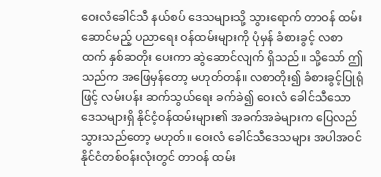ဝေးလံခေါင်သီ နယ်စပ် ဒေသများသို့ သွားရောက် တာဝန် ထမ်းဆောင်မည့် ပညာရေး ဝန်ထမ်းများကို ပုံမှန် ခံစားခွင့် လစာထက် နှစ်ဆတိုး ပေးကာ ဆွဲဆောင်လျက် ရှိသည်။ သို့သော် ဤသည်က အဖြေမှန်တော့ မဟုတ်တန်။ လစာတိုး၍ ခံစားခွင့်ပြုရုံဖြင့် လမ်းပန်း ဆက်သွယ်ရေး ခက်ခဲ၍ ဝေးလံ ခေါင်သီသော ဒေသများရှိ နိုင်ငံ့ဝန်ထမ်းများ၏ အခက်အခဲများက ပြေလည် သွားသည်တော့ မဟုတ်။ ဝေးလံ ခေါင်သီဒေသများ အပါအဝင် နိုင်ငံတစ်ဝန်းလုံးတွင် တာဝန် ထမ်း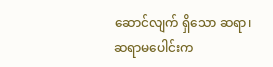ဆောင်လျက် ရှိသော ဆရာ၊ ဆရာမပေါင်းက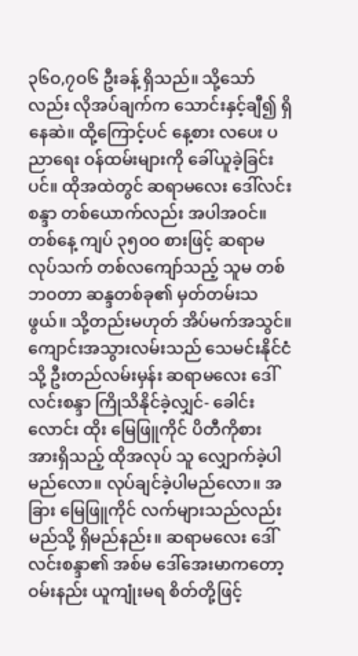၃၆ဝ,၇ဝ၆ ဦးခန့် ရှိသည်။ သို့သော်လည်း လိုအပ်ချက်က သောင်းနှင့်ချီ၍ ရှိနေဆဲ။ ထို့ကြောင့်ပင် နေ့စား လပေး ပညာရေး ဝန်ထမ်းများကို ခေါ်ယူခဲ့ခြင်းပင်။ ထိုအထဲတွင် ဆရာမလေး ဒေါ်လင်းစန္ဒာ တစ်ယောက်လည်း အပါအဝင်။ တစ်နေ့ ကျပ် ၃၅ဝဝ စားဖြင့် ဆရာမ လုပ်သက် တစ်လကျော်သည့် သူမ တစ်ဘဝတာ ဆန္ဒတစ်ခု၏ မှတ်တမ်းသဖွယ်။ သို့တည်းမဟုတ် အိပ်မက်အသွင်။ ကျောင်းအသွားလမ်းသည် သေမင်းနိုင်ငံသို့ ဦးတည်လမ်းမှန်း ဆရာမလေး ဒေါ်လင်းစန္ဒာ ကြိုသိနိုင်ခဲ့လျှင်- ခေါင်းလောင်း ထိုး မြေဖြူကိုင် ပိတီကိုစား အားရှိသည့် ထိုအလုပ် သူ လျှောက်ခဲ့ပါမည်လော။ လုပ်ချင်ခဲ့ပါမည်လော။ အခြား မြေဖြူကိုင် လက်များသည်လည်း မည်သို့ ရှိမည်နည်း။ ဆရာမလေး ဒေါ်လင်းစန္ဒာ၏ အစ်မ ဒေါ်အေးမာကတော့ ဝမ်းနည်း ယူကျုံးမရ စိတ်တို့ဖြင့်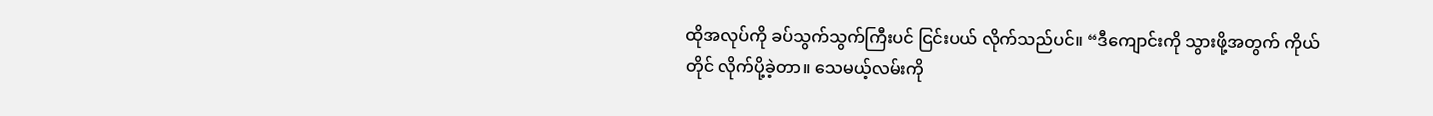ထိုအလုပ်ကို ခပ်သွက်သွက်ကြီးပင် ငြင်းပယ် လိုက်သည်ပင်။ “ဒီကျောင်းကို သွားဖို့အတွက် ကိုယ်တိုင် လိုက်ပို့ခဲ့တာ။ သေမယ့်လမ်းကို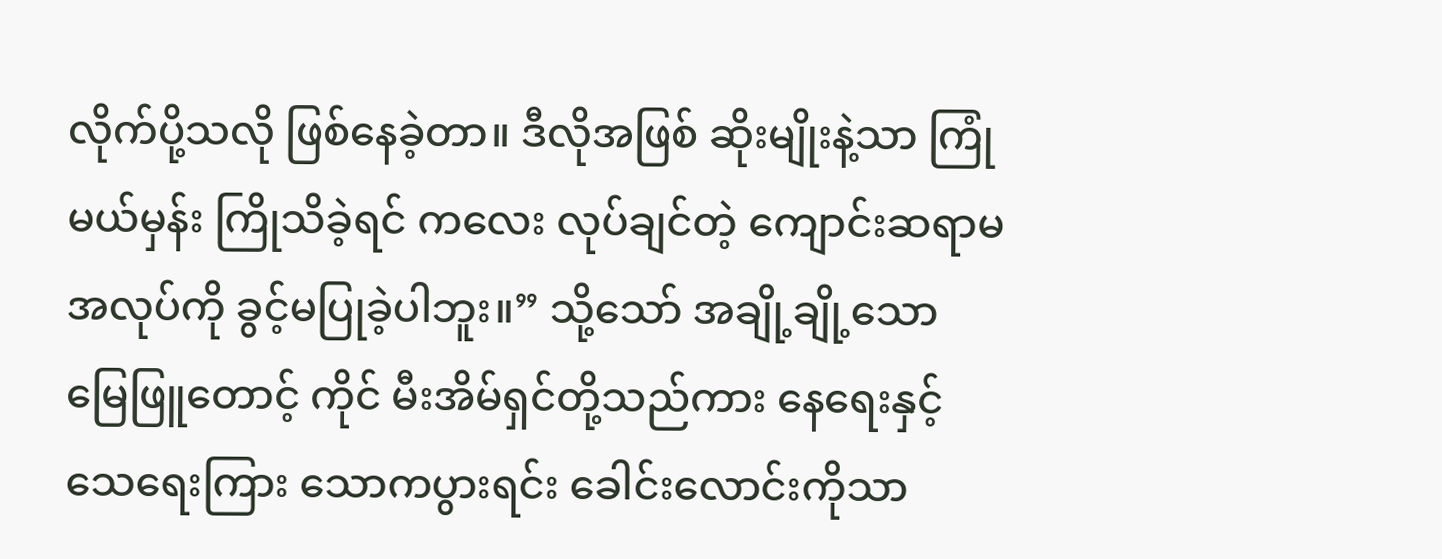လိုက်ပို့သလို ဖြစ်နေခဲ့တာ။ ဒီလိုအဖြစ် ဆိုးမျိုးနဲ့သာ ကြုံမယ်မှန်း ကြိုသိခဲ့ရင် ကလေး လုပ်ချင်တဲ့ ကျောင်းဆရာမ အလုပ်ကို ခွင့်မပြုခဲ့ပါဘူး။” သို့သော် အချို့ချို့သော မြေဖြူတောင့် ကိုင် မီးအိမ်ရှင်တို့သည်ကား နေရေးနှင့် သေရေးကြား သောကပွားရင်း ခေါင်းလောင်းကိုသာ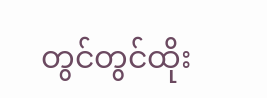တွင်တွင်ထိုး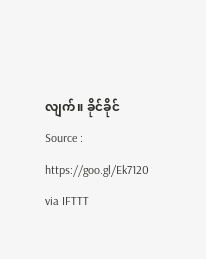လျက်။ ခိုင်ခိုင်
Source : https://goo.gl/Ek7120
via IFTTT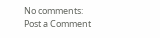No comments:
Post a Comment